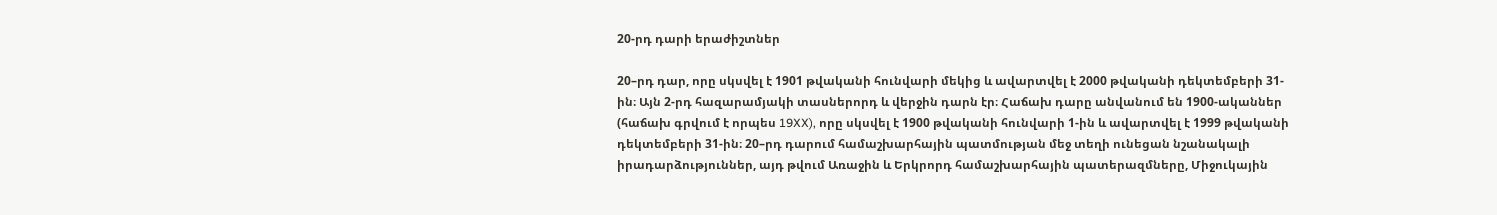20-րդ դարի երաժիշտներ

20–րդ դար, որը սկսվել է 1901 թվականի հունվարի մեկից և ավարտվել է 2000 թվականի դեկտեմբերի 31-ին։ Այն 2-րդ հազարամյակի տասներորդ և վերջին դարն էր։ Հաճախ դարը անվանում են 1900-ականներ (հաճախ գրվում է որպես 19XX), որը սկսվել է 1900 թվականի հունվարի 1-ին և ավարտվել է 1999 թվականի դեկտեմբերի 31-ին։ 20–րդ դարում համաշխարհային պատմության մեջ տեղի ունեցան նշանակալի իրադարձություններ, այդ թվում Առաջին և Երկրորդ համաշխարհային պատերազմները, Միջուկային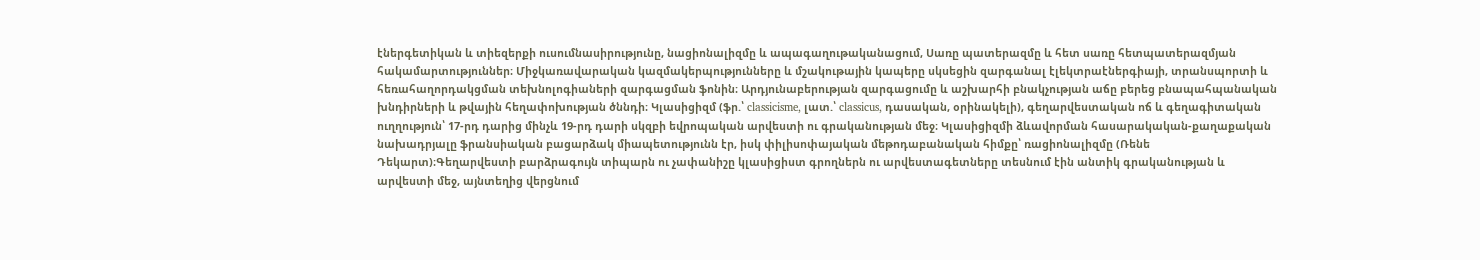էներգետիկան և տիեզերքի ուսումնասիրությունը, նացիոնալիզմը և ապագաղութականացում, Սառը պատերազմը և հետ սառը հետպատերազմյան հակամարտություններ։ Միջկառավարական կազմակերպությունները և մշակութային կապերը սկսեցին զարգանալ էլեկտրաէներգիայի, տրանսպորտի և հեռահաղորդակցման տեխնոլոգիաների զարգացման ֆոնին։ Արդյունաբերության զարգացումը և աշխարհի բնակչության աճը բերեց բնապահպանական խնդիրների և թվային հեղափոխության ծննդի։ Կլասիցիզմ (ֆր.՝ classicisme, լատ.՝ classicus, դասական, օրինակելի), գեղարվեստական ոճ և գեղագիտական ուղղություն՝ 17-րդ դարից մինչև 19-րդ դարի սկզբի եվրոպական արվեստի ու գրականության մեջ։ Կլասիցիզմի ձևավորման հասարակական-քաղաքական նախադրյալը ֆրանսիական բացարձակ միապետությունն էր, իսկ փիլիսոփայական մեթոդաբանական հիմքը՝ ռացիոնալիզմը (Ռենե Դեկարտ)։Գեղարվեստի բարձրագույն տիպարն ու չափանիշը կլասիցիստ գրողներն ու արվեստագետները տեսնում էին անտիկ գրականության և արվեստի մեջ, այնտեղից վերցնում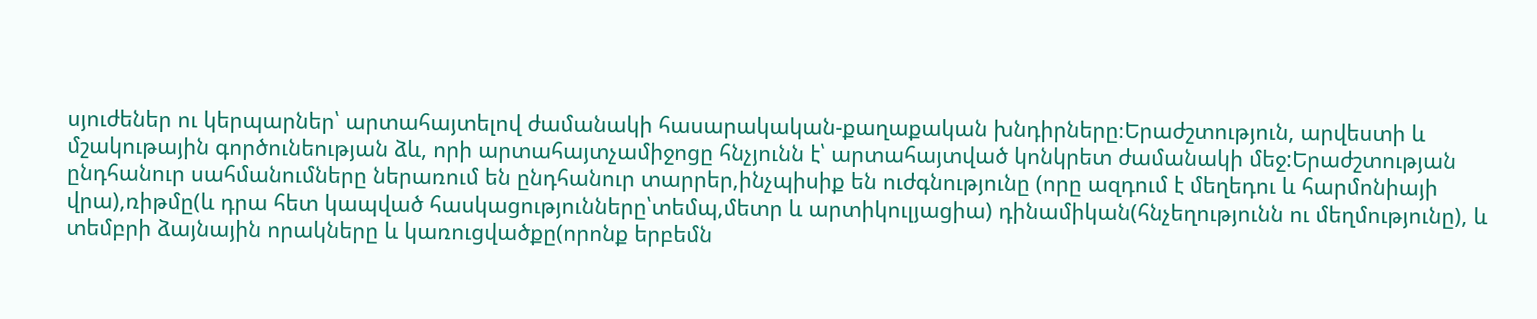սյուժեներ ու կերպարներ՝ արտահայտելով ժամանակի հասարակական-քաղաքական խնդիրները։Երաժշտություն, արվեստի և մշակութային գործունեության ձև, որի արտահայտչամիջոցը հնչյունն է՝ արտահայտված կոնկրետ ժամանակի մեջ:Երաժշտության ընդհանուր սահմանումները ներառում են ընդհանուր տարրեր,ինչպիսիք են ուժգնությունը (որը ազդում է մեղեդու և հարմոնիայի վրա),ռիթմը(և դրա հետ կապված հասկացությունները՝տեմպ,մետր և արտիկուլյացիա) դինամիկան(հնչեղությունն ու մեղմությունը), և տեմբրի ձայնային որակները և կառուցվածքը(որոնք երբեմն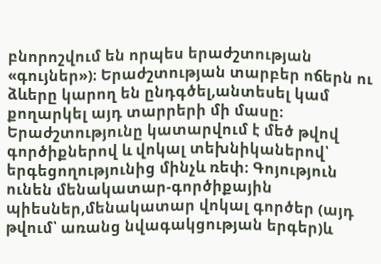բնորոշվում են որպես երաժշտության «գույներ»)։ Երաժշտության տարբեր ոճերն ու ձևերը կարող են ընդգծել,անտեսել կամ քողարկել այդ տարրերի մի մասը։ Երաժշտությունը կատարվում է մեծ թվով գործիքներով և վոկալ տեխնիկաներով՝ երգեցողությունից մինչև ռեփ։ Գոյություն ունեն մենակատար-գործիքային պիեսներ,մենակատար վոկալ գործեր (այդ թվում՝ առանց նվագակցության երգեր)և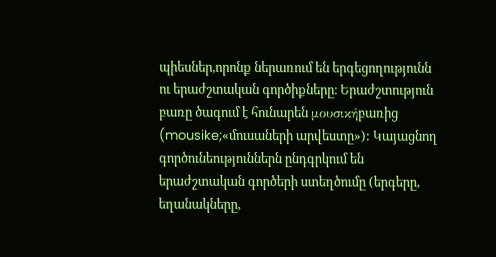պիեսներ,որոնք ներառում են երգեցողությունն ու երաժշտական գործիքները։ Երաժշտություն բառը ծագում է հունարեն μουσικήբառից (mousike;«մուսաների արվեստը»): Կայացնող գործունեություններն ընդգրկում են երաժշտական գործերի ստեղծումը (երգերը, եղանակները,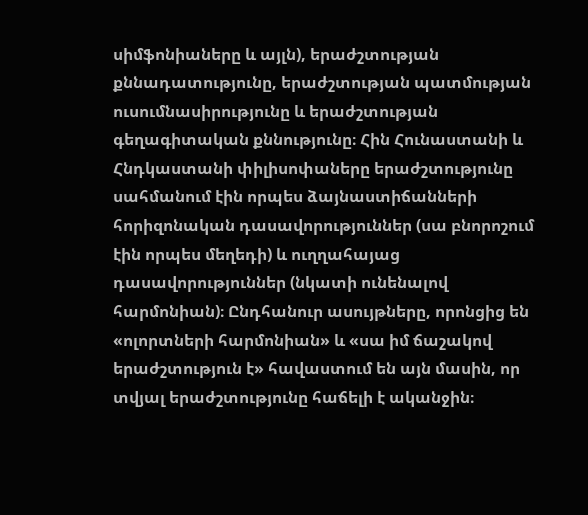սիմֆոնիաները և այլն), երաժշտության քննադատությունը, երաժշտության պատմության ուսումնասիրությունը և երաժշտության գեղագիտական քննությունը։ Հին Հունաստանի և Հնդկաստանի փիլիսոփաները երաժշտությունը սահմանում էին որպես ձայնաստիճանների հորիզոնական դասավորություններ (սա բնորոշում էին որպես մեղեդի) և ուղղահայաց դասավորություններ (նկատի ունենալով հարմոնիան)։ Ընդհանուր ասույթները, որոնցից են «ոլորտների հարմոնիան» և «սա իմ ճաշակով երաժշտություն է» հավաստում են այն մասին, որ տվյալ երաժշտությունը հաճելի է ականջին։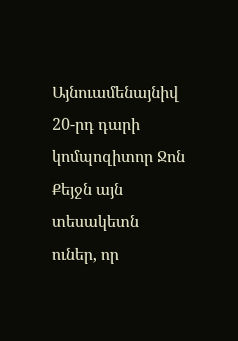Այնուամենայնիվ 20-րդ դարի կոմպոզիտոր Ջոն Քեյջն այն տեսակետն ուներ, որ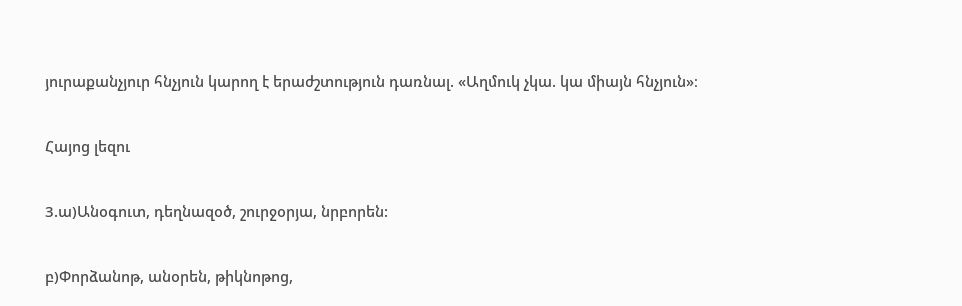յուրաքանչյուր հնչյուն կարող է երաժշտություն դառնալ. «Աղմուկ չկա. կա միայն հնչյուն»։

Հայոց լեզու

3.ա)Անօգուտ, դեղնազօծ, շուրջօրյա, նրբորեն:

բ)Փորձանոթ, անօրեն, թիկնոթոց,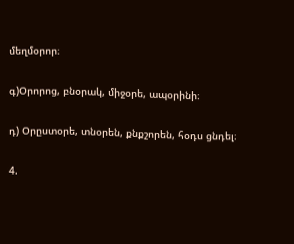մեղմօրոր։

գ)Օրորոց, բնօրակ, միջօրե, ապօրինի։

դ) Օրըստօրե, տնօրեն, քնքշորեն, հօդս ցնդել։

4.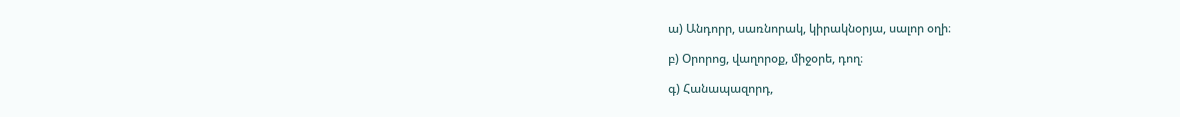ա) Անդորր, սառնորակ, կիրակնօրյա, սալոր օղի։

բ) Օրորոց, վաղորօք, միջօրե, դող։

գ) Հանապազորդ,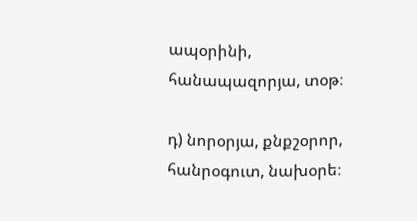ապօրինի, հանապազորյա, տօթ։

դ) նորօրյա, քնքշօրոր, հանրօգուտ, նախօրե։